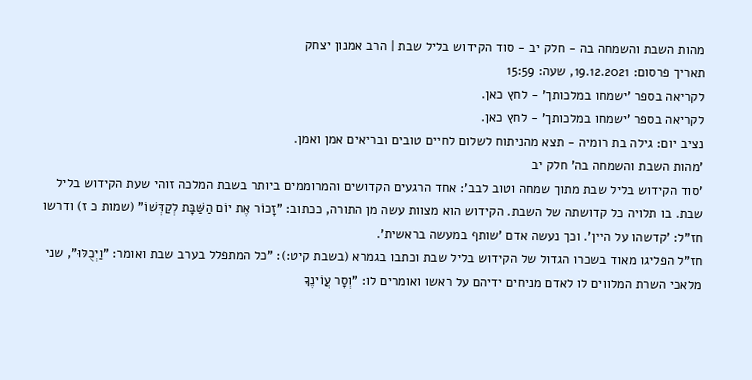מהות השבת והשמחה בה - חלק יב - סוד הקידוש בליל שבת | הרב אמנון יצחק
תאריך פרסום: 19.12.2021, שעה: 15:59
לקריאה בספר 'ישמחו במלכותך' - לחץ כאן.
לקריאה בספר 'ישמחו במלכותך' - לחץ כאן.
נציב יום: גילה בת רומיה - תצא מהניתוח לשלום לחיים טובים ובריאים אמן ואמן.
'מהות השבת והשמחה בה' חלק יב
'סוד הקידוש בליל שבת מתוך שמחה וטוב לבב': אחד הרגעים הקדושים והמרוממים ביותר בשבת המלכה זוהי שעת הקידוש בליל שבת. בו תלויה כל קדושתה של השבת. הקידוש הוא מצוות עשה מן התורה, ככתוב: "זָכוֹר אֶת יוֹם הַשַּׁבָּת לְקַדְּשׁוֹ" (שמות כ ז) ודרשו חז"ל: 'קדשהו על היין'. וכך נעשה אדם 'שותף במעשה בראשית'.
חז"ל הפליגו מאוד בשכרו הגדול של הקידוש בליל שבת וכתבו בגמרא (בשבת קיט:): "כל המתפלל בערב שבת ואומר: "וַיְכֻלּוּ", שני מלאכי השרת המלווים לו לאדם מניחים ידיהם על ראשו ואומרים לו: "וְסָר עֲוֹינֶךָ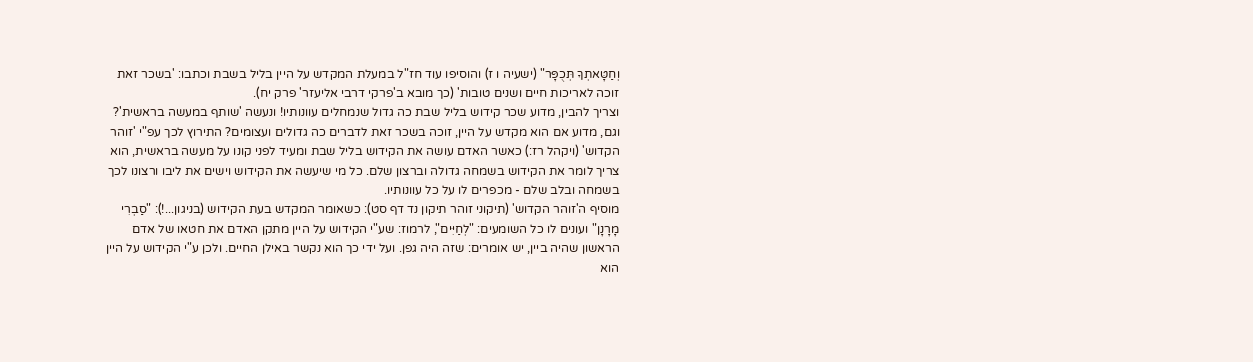וְחַטָּאתְךָ תְּכֻפָּר" (ישעיה ו ז) והוסיפו עוד חז"ל במעלת המקדש על היין בליל בשבת וכתבו: 'בשכר זאת זוכה לאריכות חיים ושנים טובות' (כך מובא ב'פרקי דרבי אליעזר' פרק יח).
וצריך להבין, מדוע שכר קידוש בליל שבת כה גדול שנמחלים עוונותיו! ונעשה 'שותף במעשה בראשית'? וגם, מדוע אם הוא מקדש על היין, זוכה בשכר זאת לדברים כה גדולים ועצומים? התירוץ לכך עפ"י 'זוהר הקדוש' (ויקהל רז:) כאשר האדם עושה את הקידוש בליל שבת ומעיד לפני קונו על מעשה בראשית, הוא צריך לומר את הקידוש בשמחה גדולה וברצון שלם. כל מי שיעשה את הקידוש וישים את ליבו ורצונו לכך בשמחה ובלב שלם - מכפרים לו על כל עוונותיו.
מוסיף ה'זוהר הקדוש' (תיקוני זוהר תיקון נד דף סט): כשאומר המקדש בעת הקידוש (בניגון...!): "סַבְרִי מָרָנָן" ועונים לו כל השומעים: "לְחַיִּים", לרמוז: שע"י הקידוש על היין מתקן האדם את חטאו של אדם הראשון שהיה ביין, יש אומרים: שזה היה גפן. ועל ידי כך הוא נקשר באילן החיים. ולכן ע"י הקידוש על היין הוא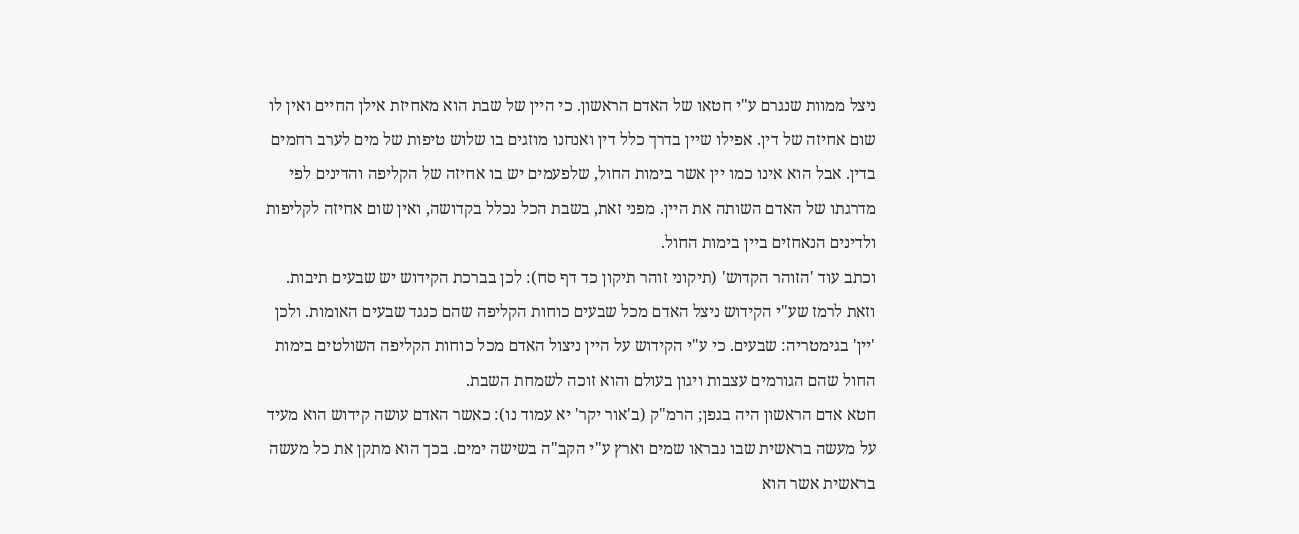ניצל ממוות שנגרם ע"י חטאו של האדם הראשון. כי היין של שבת הוא מאחיזת אילן החיים ואין לו שום אחיזה של דין. אפילו שיין בדרך כלל דין ואנחנו מוזגים בו שלוש טיפות של מים לערב רחמים בדין. אבל הוא אינו כמו יין אשר בימות החול, שלפעמים יש בו אחיזה של הקליפה והדינים לפי מדרגתו של האדם השותה את היין. מפני זאת, בשבת הכל נכלל בקדושה, ואין שום אחיזה לקליפות ולדינים הנאחזים ביין בימות החול.
וכתב עוד 'הזוהר הקדוש' (תיקוני זוהר תיקון כד דף סח): לכן בברכת הקידוש יש שבעים תיבות. וזאת לרמז שע"י הקידוש ניצל האדם מכל שבעים כוחות הקליפה שהם כנגד שבעים האומות. ולכן 'יין' בגימטריה: שבעים. כי ע"י הקידוש על היין ניצול האדם מכל כוחות הקליפה השולטים בימות החול שהם הגורמים עצבות ויגון בעולם והוא זוכה לשמחת השבת.
חטא אדם הראשון היה בגפן; הרמ"ק (ב'אור יקר' יא עמוד נו): כאשר האדם עושה קידוש הוא מעיד על מעשה בראשית שבו נבראו שמים וארץ ע"י הקב"ה בשישה ימים. בכך הוא מתקן את כל מעשה בראשית אשר הוא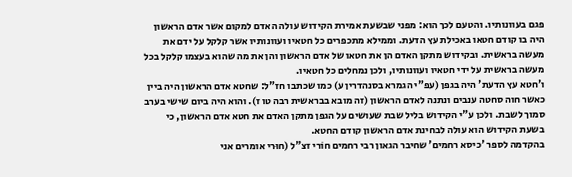פגם בעוונותיו. והטעם לכך הוא: מפני שבשעת אמירת הקידוש עולה האדם למקום אשר אדם הראשון היה בו קודם חטאו באכילת עץ הדעת. וממילא מתכפרים כל חטאיו ועוונותיו אשר קלקל על ידם את מעשה בראשית. ובקידוש מתקן האדם הן את חטאו של אדם הראשון והן את מה שהוא בעצמו קלקל בכל מעשה בראשית על ידי חטאיו ועוונותיו, ולכן נמחלים כל חטאיו.
ו'חטא עץ הדעת' היה בגפן (עפ"י הגמרא בסנהדרין ע) כמו שכתבו חז"ל: שחטא אדם הראשון היה ביין כאשר חוה סחטה ענבים ונתנה לאדם הראשון (זה מובא בבראשית רבה טו ז). והוא היה ביום שישי בערב סמוך לשבת. ולכן ע"י הקידוש בליל שבת שעושים על הגפן מתקן האדם את חטא אדם הראשון, כי בשעת הקידוש הוא עולה לבחינת אדם הראשון קודם החטא.
בהקדמה לספר 'כיסא רחמים' שחיבר הגאון רבי רחמים חוֹרי זצ"ל (חוּרי אומרים אני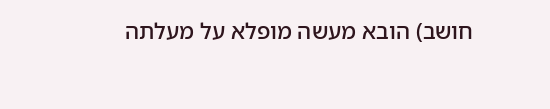חושב) הובא מעשה מופלא על מעלתה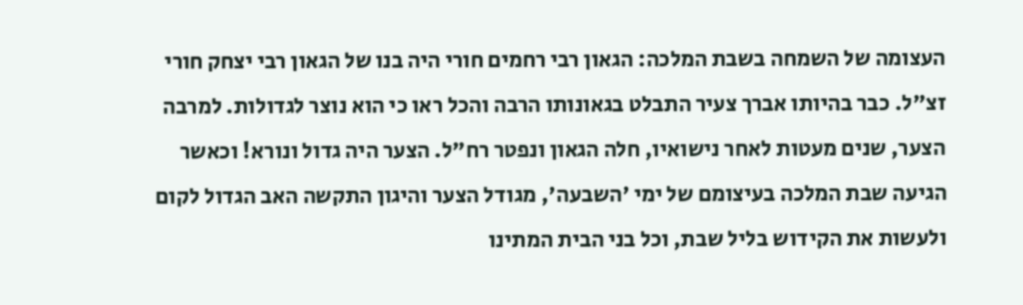העצומה של השמחה בשבת המלכה: הגאון רבי רחמים חורי היה בנו של הגאון רבי יצחק חורי זצ"ל. כבר בהיותו אברך צעיר התבלט בגאונותו הרבה והכל ראו כי הוא נוצר לגדולות. למרבה הצער, שנים מעטות לאחר נישואיו, חלה הגאון ונפטר רח"ל. הצער היה גדול ונורא! וכאשר הגיעה שבת המלכה בעיצומם של ימי 'השבעה', מגודל הצער והיגון התקשה האב הגדול לקום ולעשות את הקידוש בליל שבת, וכל בני הבית המתינו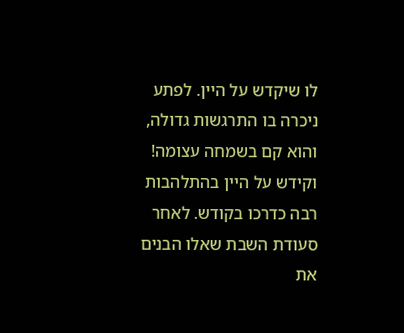לו שיקדש על היין. לפתע ניכרה בו התרגשות גדולה, והוא קם בשמחה עצומה! וקידש על היין בהתלהבות רבה כדרכו בקודש. לאחר סעודת השבת שאלו הבנים את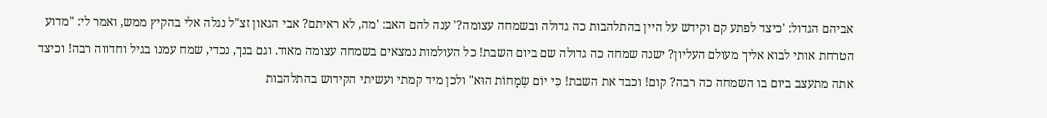אביהם הגדול: 'כיצד לפתע קם וקידש על היין בהתלהבות כה גדולה ובשמחה עצומה?' ענה להם האב: 'מה, לא ראיתם? אבי הגאון זצ"ל נגלה אלי בהקיץ ממש, ואמר לי: "מדוע הטרחת אותי לבוא אליך מעולם העליון? ישנה שמחה כה גדולה שם ביום השבת! כל העולמות נמצאים בשמחה עצומה מאוד. וגם בנך, נכדי, שמח עמנו בגיל וחדווה רבה! וכיצד אתה מתעצב ביום בו השמחה כה רבה? קום! וכבד את השבת! כִּי יוֹם שְׂמָחוֹת הוּא" ולכן מיד קמתי ועשיתי הקידוש בהתלהבות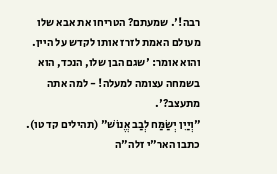רבה!'. שמעתם? הטריחו את אבא שלו מעולם האמת לזרז אותו לקדש על היין. והוא אומר: 'שגם הבן שלו, הנכד, הוא בשמחה עצומה למעלה! - למה אתה מתעצב?'.
"וְיַיִן יְשַׂמַּח לְבַב אֱנוֹשׁ" (תהילים קד טו). כתבו האר"י זלה"ה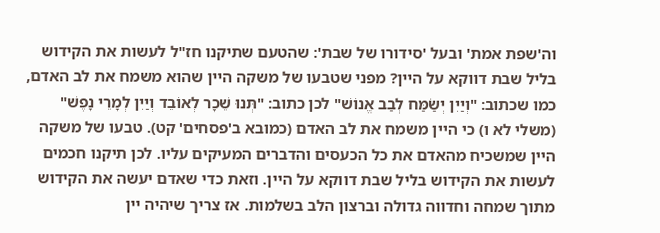וה'שפת אמת' ובעל 'סידורו של שבת': שהטעם שתיקנו חז"ל לעשות את הקידוש בליל שבת דווקא על היין? מפני שטבעו של משקה היין שהוא משמח את לב האדם, כמו שכתוב: "וְיַיִן יְשַׂמַּח לְבַב אֱנוֹשׁ" לכן כתוב: "תְּנוּ שֵׁכָר לְאוֹבֵד וְיַיִן לְמָרֵי נָפֶשׁ" (משלי לא ו) כי היין משמח את לב האדם (כמובא ב'פסחים' קט). טבעו של משקה היין שמשכיח מהאדם את כל הכעסים והדברים המעיקים עליו. לכן תיקנו חכמים לעשות את הקידוש בליל שבת דווקא על היין. וזאת כדי שאדם יעשה את הקידוש מתוך שמחה וחדווה גדולה וברצון הלב בשלמות. אז צריך שיהיה יין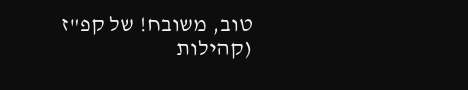טוב, משובח! של קפ"ז (קהילות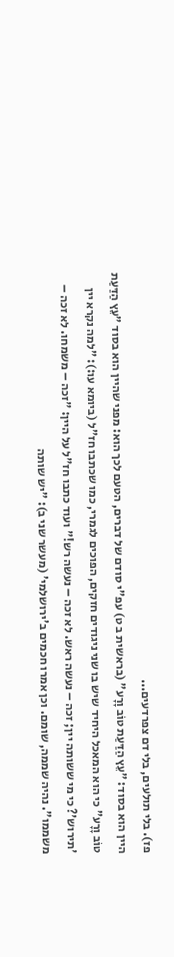פז). בלי תולעים, בלי דם צפרדעים...
היין הוא בסוד: "עֵץ הַדַּעַת טוֹב וָרָע" (בראשית ב ט) עפ"י סודם של דברים, הטעם לכך הוא: מפני שהיין הוא בסוד "עֵץ הַדַּעַת טוֹב וָרָע" כי הוא המאכל היחיד שיש בו שני ניגודים חזקים, הפוכים לגמרי, כמו שכתבו חז"ל (ביומא עו:): "למה נקרא יין 'תירוש'? כי מי ששותה יין; זכה – נעשה ראש. לא זכה – נעשה רש!" ועוד כתבו חז"ל על היין: "זכה – משמחו. לא זכה – משממו". נהיה שממה, שומם. וכן אמרו חכמים ב'ירושלמי' (מעשר שני ב): "יש שותה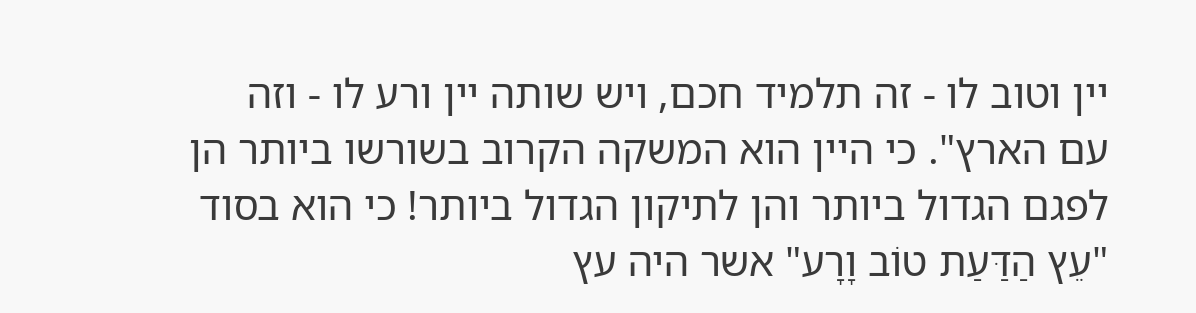יין וטוב לו - זה תלמיד חכם, ויש שותה יין ורע לו - וזה עם הארץ". כי היין הוא המשקה הקרוב בשורשו ביותר הן לפגם הגדול ביותר והן לתיקון הגדול ביותר! כי הוא בסוד "עֵץ הַדַּעַת טוֹב וָרָע" אשר היה עץ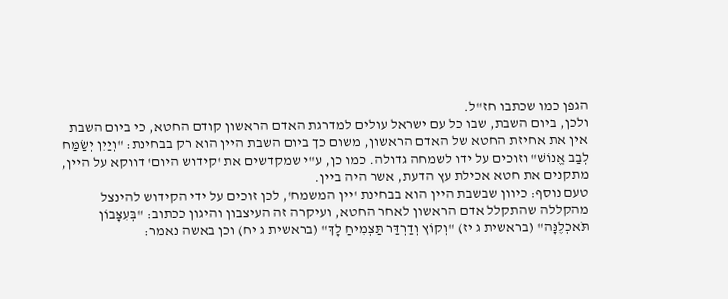הגפן כמו שכתבו חז"ל.
ולכן, ביום השבת, שבו כל עם ישראל עולים למדרגת האדם הראשון קודם החטא, כי ביום השבת אין את אחיזת החטא של האדם הראשון, משום כך ביום השבת היין הוא רק בבחינת: "וְיַיִן יְשַׂמַּח לְבַב אֱנוֹשׁ" וזוכים על ידו לשמחה גדולה. כמו כן, ע"י שמקדשים את 'קידוש היום' דווקא על היין, מתקנים את חטא אכילת עץ הדעת, אשר היה ביין.
טעם נוסף: כיוון שבשבת היין הוא בבחינת 'יין המשמח', לכן זוכים על ידי הקידוש להינצל מהקללה שהתקלל אדם הראשון לאחר החטא, ועיקרה זה העיצבון והיגון ככתוב: "בְּעִצָּבוֹן תֹּאכְלֶנָּה" (בראשית ג יז) "וְקוֹץ וְדַרְדַּר תַּצְמִיחַ לָךְ" (בראשית ג יח) וכן באשה נאמר: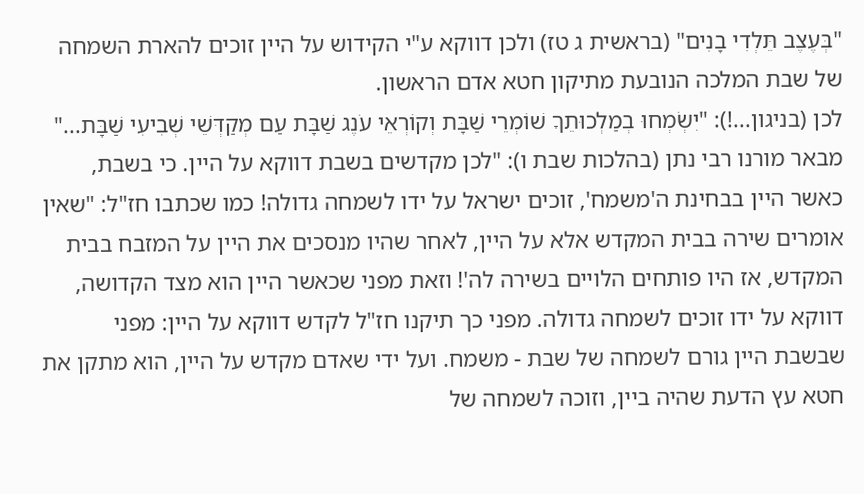"בְּעֶצֶב תֵּלְדִי בָנִים" (בראשית ג טז) ולכן דווקא ע"י הקידוש על היין זוכים להארת השמחה של שבת המלכה הנובעת מתיקון חטא אדם הראשון.
לכן (בניגון...!): "יִשְׂמְחוּ בְמַלְכוּתֵךָ שׁוֹמְרֵי שַׁבָּת וְקוֹרְאֵי עֹנֶג שַׁבָּת עַם מְקַדְּשֵׁי שְׁבִיעִי שַׁבָּת..."
מבאר מורנו רבי נתן (בהלכות שבת ו): "לכן מקדשים בשבת דווקא על היין. כי בשבת, כאשר היין בבחינת ה'משמח', זוכים ישראל על ידו לשמחה גדולה! כמו שכתבו חז"ל: "שאין אומרים שירה בבית המקדש אלא על היין, לאחר שהיו מנסכים את היין על המזבח בבית המקדש, אז היו פותחים הלויים בשירה לה'! וזאת מפני שכאשר היין הוא מצד הקדושה, דווקא על ידו זוכים לשמחה גדולה. מפני כך תיקנו חז"ל לקדש דווקא על היין: מפני שבשבת היין גורם לשמחה של שבת - משמח. ועל ידי שאדם מקדש על היין, הוא מתקן את חטא עץ הדעת שהיה ביין, וזוכה לשמחה של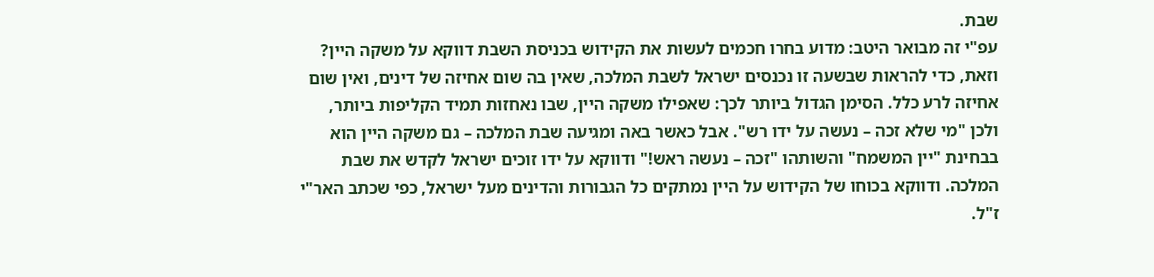שבת.
עפ"י זה מבואר היטב: מדוע בחרו חכמים לעשות את הקידוש בכניסת השבת דווקא על משקה היין? וזאת, כדי להראות שבשעה זו נכנסים ישראל לשבת המלכה, שאין בה שום אחיזה של דינים, ואין שום אחיזה לרע כלל. הסימן הגדול ביותר לכך: שאפילו משקה היין, שבו נאחזות תמיד הקליפות ביותר, ולכן "מי שלא זכה – נעשה על ידו רש". אבל כאשר באה ומגיעה שבת המלכה – גם משקה היין הוא בבחינת "יין המשמח" והשותהו "זכה – נעשה ראש!" ודווקא על ידו זוכים ישראל לקדש את שבת המלכה. ודווקא בכוחו של הקידוש על היין נמתקים כל הגבורות והדינים מעל ישראל, כפי שכתב האר"י ז"ל.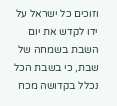וזוכים כל ישראל על ידו לקדש את יום השבת בשמחה של שבת, כי בשבת הכל נכלל בקדושה מכח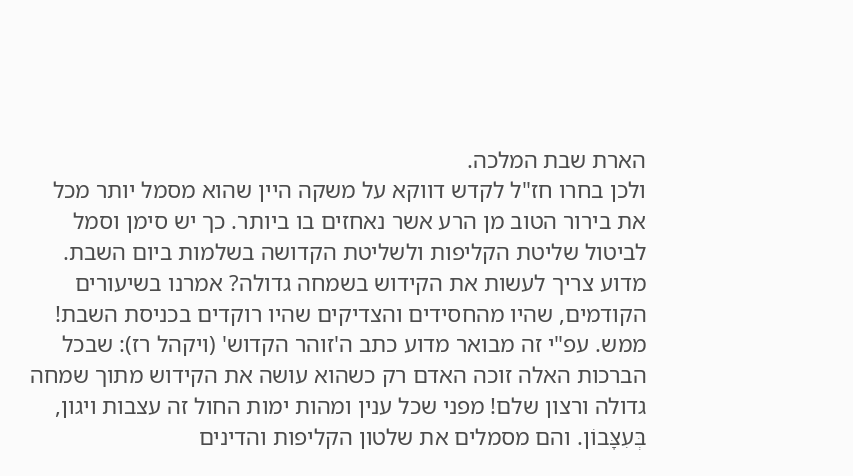הארת שבת המלכה.
ולכן בחרו חז"ל לקדש דווקא על משקה היין שהוא מסמל יותר מכל את בירור הטוב מן הרע אשר נאחזים בו ביותר. כך יש סימן וסמל לביטול שליטת הקליפות ולשליטת הקדושה בשלמות ביום השבת.
מדוע צריך לעשות את הקידוש בשמחה גדולה? אמרנו בשיעורים הקודמים, שהיו מהחסידים והצדיקים שהיו רוקדים בכניסת השבת! ממש. עפ"י זה מבואר מדוע כתב ה'זוהר הקדוש' (ויקהל רז): שבכל הברכות האלה זוכה האדם רק כשהוא עושה את הקידוש מתוך שמחה גדולה ורצון שלם! מפני שכל ענין ומהות ימות החול זה עצבות ויגון, בְּעִצָּבוֹן. והם מסמלים את שלטון הקליפות והדינים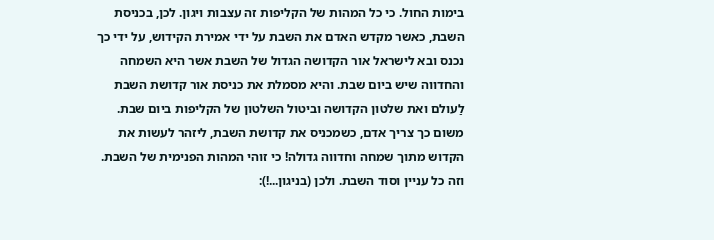בימות החול. כי כל המהות של הקליפות זה עצבות ויגון. לכן, בכניסת השבת, כאשר מקדש האדם את השבת על ידי אמירת הקידוש, על ידי כך נכנס ובא לישראל אור הקדושה הגדול של השבת אשר היא השמחה והחדווה שיש ביום שבת. והיא מסמלת את כניסת אור קדושת השבת לַעולם ואת שלטון הקדושה וביטול השלטון של הקליפות ביום שבת.
משום כך צריך אדם, כשמכניס את קדושת השבת, ליזהר לעשות את הקדוש מתוך שמחה וחדווה גדולה! כי זוהי המהות הפנימית של השבת. וזה כל עניין וסוד השבת. ולכן (בניגון...!):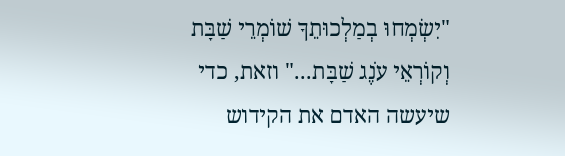"יִשְׂמְחוּ בְמַלְכוּתֵךָ שׁוֹמְרֵי שַׁבָּת וְקוֹרְאֵי עֹנֶג שַׁבָּת..." וזאת, כדי שיעשה האדם את הקידוש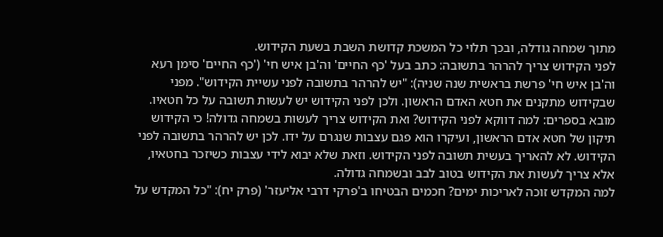מתוך שמחה גודלה, ובכך תלוי כל המשכת קדושת השבת בשעת הקידוש.
לפני הקידוש צריך להרהר בתשובה: כתב בעל 'כף החיים' וה'בן איש חי' ('כף החיים' סימן רעא וה'בן איש חי' פרשת בראשית שנה שניה): "יש להרהר בתשובה לפני עשיית הקידוש". מפני שבקידוש מתקנים את חטא האדם הראשון. ולכן לפני הקידוש יש לעשות תשובה על כל חטאיו.
מובא בספרים: למה דווקא לפני הקידוש? ואת הקידוש צריך לעשות בשמחה גדולה! כי הקידוש תיקון של חטא אדם הראשון, ועיקרו הוא פגם עצבות שנגרם על ידו. לכן יש להרהר בתשובה לפני הקידוש. לא להאריך בעשית תשובה לפני הקידוש. וזאת שלא יבוא לידי עצבות כשיזכר בחטאיו, אלא צריך לעשות את הקידוש בטוב לבב ובשמחה גדולה.
למה המקדש זוכה לאריכות ימים? חכמים הבטיחו ב'פרקי דרבי אליעזר' (פרק יח): "כל המקדש על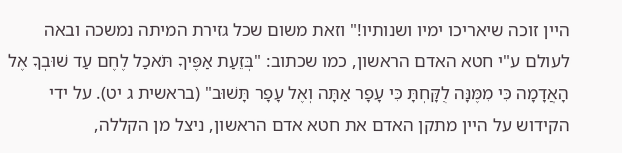היין זוכה שיאריכו ימיו ושנותיו!" וזאת משום שכל גזירת המיתה נמשכה ובאה לעולם ע"י חטא האדם הראשון, כמו שכתוב: "בְּזֵעַת אַפֶּיךָ תֹּאכַל לֶחֶם עַד שׁוּבְךָ אֶל הָאֲדָמָה כִּי מִמֶּנָּה לֻקָּחְתָּ כִּי עָפָר אַתָּה וְאֶל עָפָר תָּשׁוּב" (בראשית ג יט). על ידי הקידוש על היין מתקן האדם את חטא אדם הראשון, ניצל מן הקללה,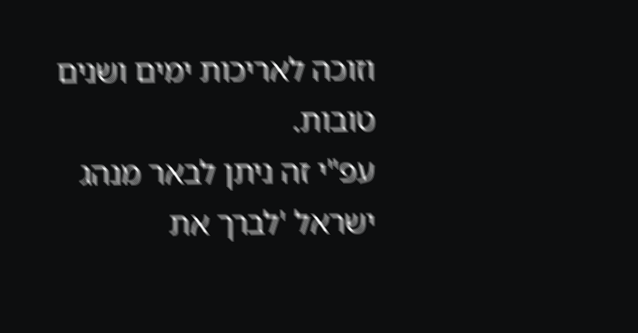וזוכה לאריכות ימים ושנים טובות.
עפ"י זה ניתן לבאר מנהג ישראל 'לברך את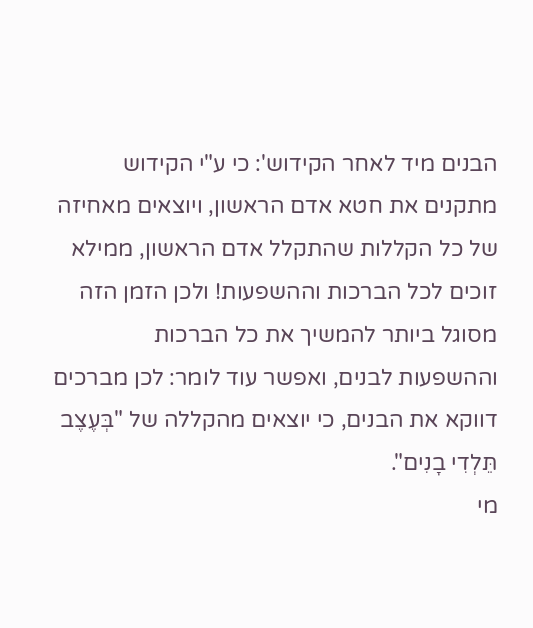הבנים מיד לאחר הקידוש': כי ע"י הקידוש מתקנים את חטא אדם הראשון, ויוצאים מאחיזה של כל הקללות שהתקלל אדם הראשון, ממילא זוכים לכל הברכות וההשפעות! ולכן הזמן הזה מסוגל ביותר להמשיך את כל הברכות וההשפעות לבנים, ואפשר עוד לומר: לכן מברכים דווקא את הבנים, כי יוצאים מהקללה של "בְּעֶצֶב תֵּלְדִי בָנִים".
מי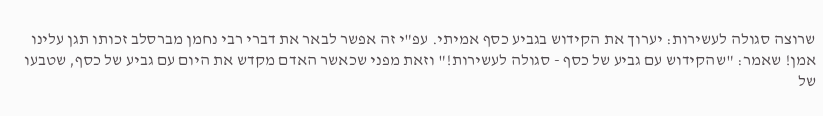שרוצה סגולה לעשירות: יערוך את הקידוש בגביע כסף אמיתי. עפ"י זה אפשר לבאר את דברי רבי נחמן מברסלב זכותו תגן עלינו אמן! שאמר: "שהקידוש עם גביע של כסף - סגולה לעשירות!" וזאת מפני שכאשר האדם מקדש את היום עם גביע של כסף, שטבעו של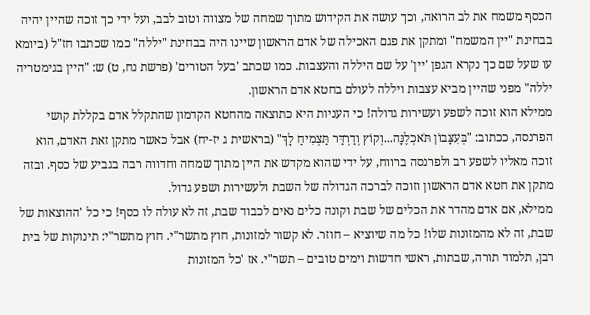הכסף משמח את לב הרואה, וכך עושה את הקידוש מתוך שמחה של מצווה וטוב לבב, ועל ידי כך זוכה שהיין יהיה בבחינת "יין המשמח" ומתקן את פגם האכילה של אדם הראשון שיינו היה בבחינת "יללה" כמו שכתבו חז"ל (ביומא עו שעל שם כך נקרא הגפן 'יין' על שם היללה והעצבות. כמו שכתב 'בעל הטורים' (פרשת נח, ט) ש: "היין בגימטריה יללה" מפני שהיין מביא עצבות ויללה לעולם בחטא אדם הראשון.
ממילא הוא זוכה לשפע ועשירות גדולה! כי העניות היא כתוצאה מהחטא הקדמון שהתקלל אדם בקללת קושי הפרנסה, ככתוב: "בְּעִצָּבוֹן תֹּאכְלֶנָּה...וְקוֹץ וְדַרְדַּר תַּצְמִיחַ לָךְ" (בראשית ג יז-יח) אבל כאשר מתקן זאת האדם, הוא זוכה מאליו לשפע רב ולפרנסה ברווח, על ידי שהוא מקדש את היין מתוך שמחה וחדווה רבה בגביע של כסף. ובזה מתקן את חטא אדם הראשון וזוכה לברכה הגדולה של השבת ולעשירות ושפע גדול.
ממילא, אם אדם מהדר את הכלים של שבת וקונה כלים נאים לכבוד שבת, זה לא עולה לו כסף! כי כל 'ההוצאות של שבת, זה לא מהמזונות שלו! כל מה שיוציא – חוזר. לא קשור למזונות, חוץ מתשר"י. חוץ מתשר"י: תינוקות של בית רבן, תלמוד תורה, שבתות, ראשי חדשות וימים טובים – תשר"י. אז 'כל המזונות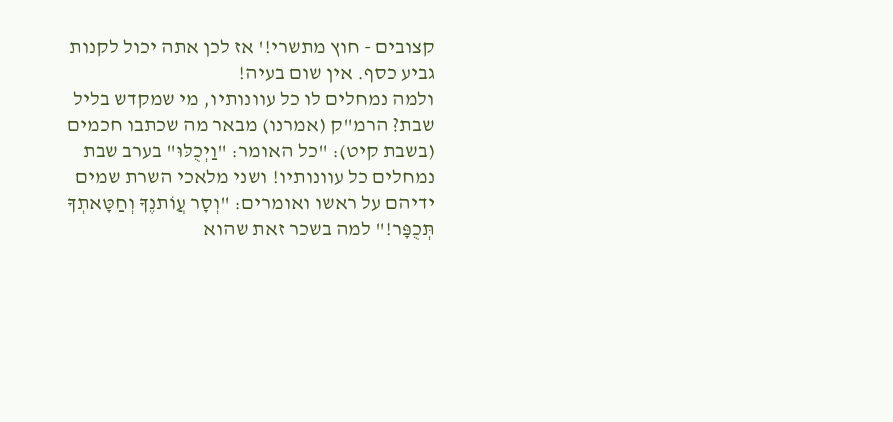קצובים - חוץ מתשרי!' אז לכן אתה יכול לקנות גביע כסף. אין שום בעיה!
ולמה נמחלים לו כל עוונותיו, מי שמקדש בליל שבת? הרמ"ק (אמרנו) מבאר מה שכתבו חכמים (בשבת קיט): "כל האומר: "וַיְכֻלּוּ" בערב שבת נמחלים כל עוונותיו! ושני מלאכי השרת שמים ידיהם על ראשו ואומרים: "וְסָר עֲוֹתנֶךָ וְחַטָּאתְךָ תְּכֻפָּר!" למה בשכר זאת שהוא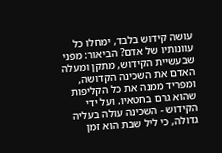עושה קידוש בלבד, ימחלו כל עוונותיו של אדם? הביאור: מפני שבעשיית הקידוש, מתקן ומעלה האדם את השכינה הקדושה, ומפריד ממנה את כל הקליפות שהוא גרם בחטאיו. ועל ידי הקידוש - השכינה עולה בעליה גדולה, כי ליל שבת הוא זמן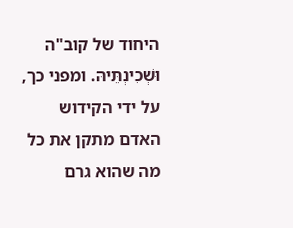היחוד של קוב"ה וּשְׁכִינְתֵּיהּ. ומפני כך, על ידי הקידוש האדם מתקן את כל מה שהוא גרם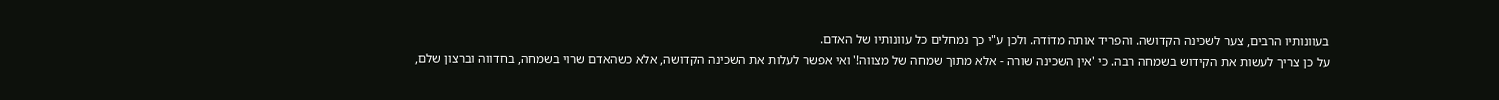בעוונותיו הרבים, צער לשכינה הקדושה. והפריד אותה מדוֹדהּ. ולכן ע"י כך נמחלים כל עוונותיו של האדם.
על כן צריך לעשות את הקידוש בשמחה רבה. כי 'אין השכינה שורה - אלא מתוך שמחה של מצווה!' ואי אפשר לעלות את השכינה הקדושה, אלא כשהאדם שרוי בשמחה, בחדווה וברצון שלם,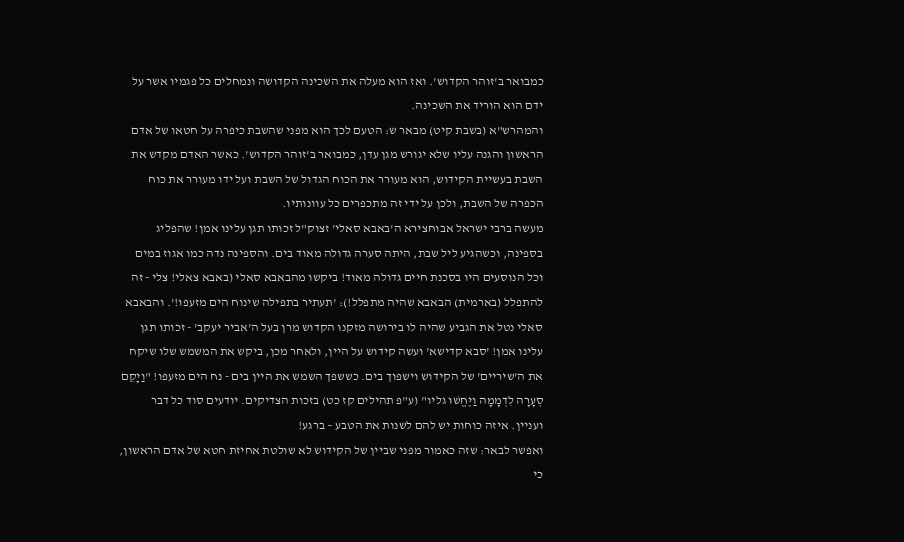כמבואר ב'זוהר הקדוש'. ואז הוא מעלה את השכינה הקדושה ונמחלים כל פגמיו אשר על ידם הוא הוריד את השכינה.
והמהרש"א (בשבת קיט) מבאר ש: הטעם לכך הוא מפני שהשבת כיפרה על חטאו של אדם הראשון והגנה עליו שלא יגורש מגן עדן, כמבואר ב'זוהר הקדוש'. כאשר האדם מקדש את השבת בעשיית הקידוש, הוא מעורר את הכוח הגדול של השבת ועל ידו מעורר את כוח הכפרה של השבת, ולכן על ידי זה מתכפרים כל עוונותיו.
מעשה ברבי ישראל אבוחצירא ה'באבא סאלי' זצוק"ל זכותו תגן עלינו אמן! שהפליג בספינה, וכשהגיע ליל שבת, היתה סערה גדולה מאוד בים. והספינה נדה כמו אגוז במים וכל הנוסעים היו בסכנת חיים גדולה מאוד! ביקשו מהבאבא סאלי (באבא צאלי! צלי - זה להתפלל (בארמית) הבאבא שהיה מתפלל!): 'תעתיר בתפילה שינוח הים מזעפו!'. והבאבא סאלי נטל את הגביע שהיה לו בירושה מזקנו הקדוש מרן בעל ה'אביר יעקב' - זכותו תגן עלינו אמן! 'סבא קדישא' ועשה קידוש על היין, ולאחר מכן, ביקש את המשמש שלו שיקח את ה'שיריים' של הקידוש וישפוך בים. כששפך השמש את היין בים - נח הים מזעפו! "וַיָקֵם סְעָרָה לִדְמָמָה וַיֶּחֱשׁוּ גליו" (ע"פ תהילים קז כט) בזכות הצדיקים. יודעים סוד כל דבר ועניין. איזה כוחות יש להם לשנות את הטבע – ברגע!
ואפשר לבאר: שזה כאמור מפני שביין של הקידוש לא שולטת אחיזת חטא של אדם הראשון, כי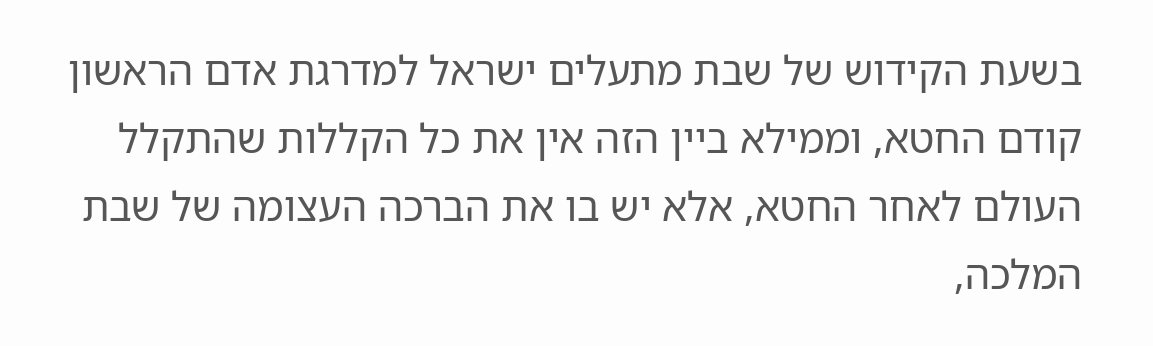בשעת הקידוש של שבת מתעלים ישראל למדרגת אדם הראשון קודם החטא, וממילא ביין הזה אין את כל הקללות שהתקלל העולם לאחר החטא, אלא יש בו את הברכה העצומה של שבת המלכה,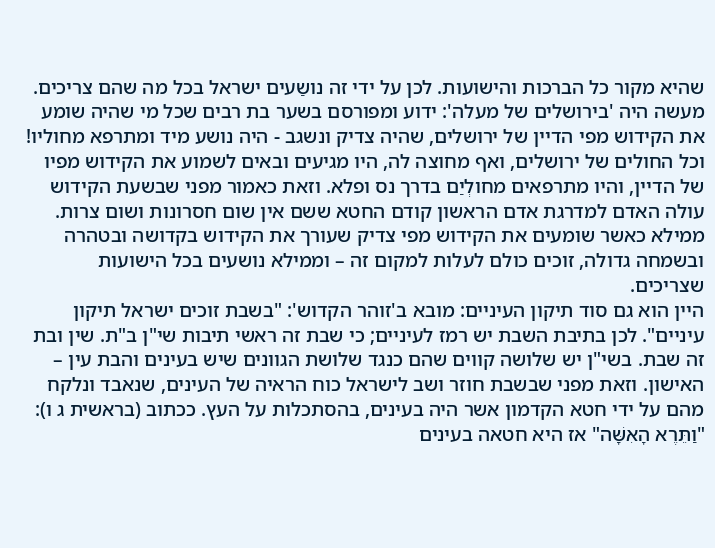שהיא מקור כל הברכות והישועות. לכן על ידי זה נושַעים ישראל בכל מה שהם צריכים.
מעשה היה 'בירושלים של מעלה': ידוע ומפורסם בשער בת רבים שכל מי שהיה שומע את הקידוש מפי הדיין של ירושלים, שהיה צדיק ונשגב - היה נושע מיד ומתרפא מחוליו! וכל החולים של ירושלים, ואף מחוצה לה, היו מגיעים ובאים לשמוע את הקידוש מפיו של הדיין, והיו מתרפאים מחולְיַם בדרך נס ופלא. וזאת כאמור מפני שבשעת הקידוש עולה האדם למדרגת אדם הראשון קודם החטא ששם אין שום חסרונות ושום צרות. ממילא כאשר שומעים את הקידוש מפי צדיק שעורך את הקידוש בקדושה ובטהרה ובשמחה גדולה, זוכים כולם לעלות למקום זה – וממילא נושעים בכל הישועות שצריכים.
היין הוא גם סוד תיקון העיניים: מובא ב'זוהר הקדוש': "בשבת זוכים ישראל תיקון עיניים". לכן בתיבת השבת יש רמז לעיניים; כי שבת זה ראשי תיבות שי"ן ב"ת. שין ובת זה שבת. בשי"ן יש שלושה קווים שהם כנגד שלושת הגוונים שיש בעינים והבת עין – האישון. וזאת מפני שבשבת חוזר ושב לישראל כוח הראיה של העינים, שנאבד ונלקח מהם על ידי חטא הקדמון אשר היה בעינים, בהסתכלות על העץ. ככתוב (בראשית ג ו): "וַתֵּרֶא הָאִשָּׁה" אז היא חטאה בעינים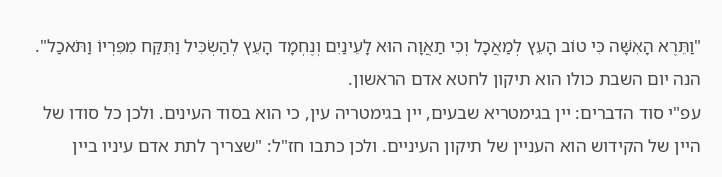"וַתֵּרֶא הָאִשָּׁה כִּי טוֹב הָעֵץ לְמַאֲכָל וְכִי תַאֲוָה הוּא לָעֵינַיִם וְנֶחְמָד הָעֵץ לְהַשְׂכִּיל וַתִּקַּח מִפִּרְיוֹ וַתֹּאכַל". הנה יום השבת כולו הוא תיקון לחטא אדם הראשון.
עפ"י סוד הדברים: יין בגימטריא שבעים, יין בגימטריה עין, כי הוא בסוד העינים. ולכן כל סודו של היין של הקידוש הוא העניין של תיקון העיניים. ולכן כתבו חז"ל: "שצריך לתת אדם עיניו ביין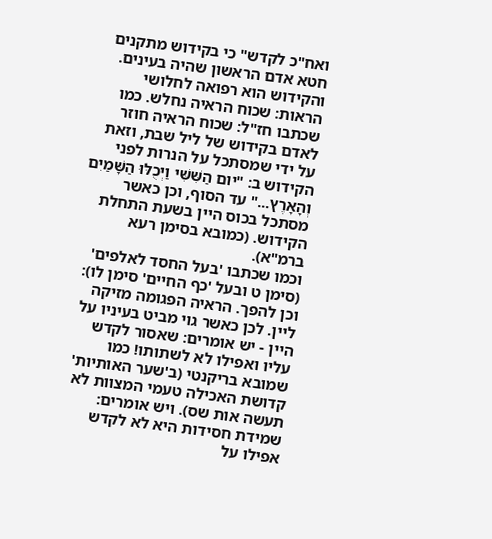ואח"כ לקדש" כי בקידוש מתקנים חטא אדם הראשון שהיה בעינים.
והקידוש הוא רפואה לחלושי הראות: שכוח הראיה נחלש. כמו שכתבו חז"ל: שכוח הראיה חוזר לאדם בקידוש של ליל שבת, וזאת על ידי שמסתכל על הנרות לפני הקידוש ב: "יום הַשִּׁשִּׁי וַיְכֻלּוּ הַשָּׁמַיִם וְהָאָרֶץ..." עד הסוף, וכן כאשר מסתכל בכוס היין בשעת התחלת הקידוש. (כמובא בסימן רעא ברמ"א).
וכמו שכתבו 'בעל החסד לאלפים' (סימן ט ובעל 'כף החיים' סימן לו): וכן להפך. הראיה הפגומה מזיקה ליין. לכן כאשר גוי מביט בעיניו על היין - יש אומרים: שאסור לקדש עליו ואפילו לא לשתותו! כמו שמובא בריקנטי (ב'שער האותיות' קדושת האכילה טעמי המצוות לא תעשה אות שס). ויש אומרים: שמידת חסידות היא לא לקדש אפילו על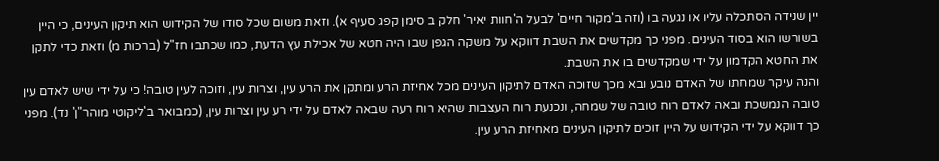יין שנידה הסתכלה עליו או נגעה בו (וזה ב'מקור חיים' לבעל ה'חוות יאיר' חלק ב סימן קפג סעיף א). וזאת משום שכל סודו של הקידוש הוא תיקון העינים, כי היין בשורשו הוא בסוד העינים. מפני כך מקדשים את השבת דווקא על משקה הגפן שבו היה חטא של אכילת עץ הדעת, כמו שכתבו חז"ל (ברכות מ) וזאת כדי לתקן את החטא הקדמון על ידי שמקדשים בו את השבת.
והנה עיקר שמחתו של האדם נובע ובא מכך שזוכה האדם לתיקון העינים מכל אחיזת הרע ומתקן את הרע עין, וצרות עין, וזוכה לעין טובה! כי על ידי שיש לאדם עין טובה הנמשכת ובאה לאדם רוח טובה של שמחה, ונכנעת רוח העצבות שהיא רוח רעה שבאה לאדם על ידי רע עין וצרות עין, (כמבואר ב'ליקוטי מוהר"ן' נד). מפני כך דווקא על ידי הקידוש על היין זוכים לתיקון העינים מאחיזת הרע עין.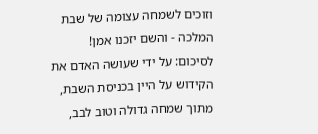וזוכים לשמחה עצומה של שבת המלכה - והשם יזכנו אמן!
לסיכום: על ידי שעושה האדם את הקידוש על היין בכניסת השבת, מתוך שמחה גדולה וטוב לבב,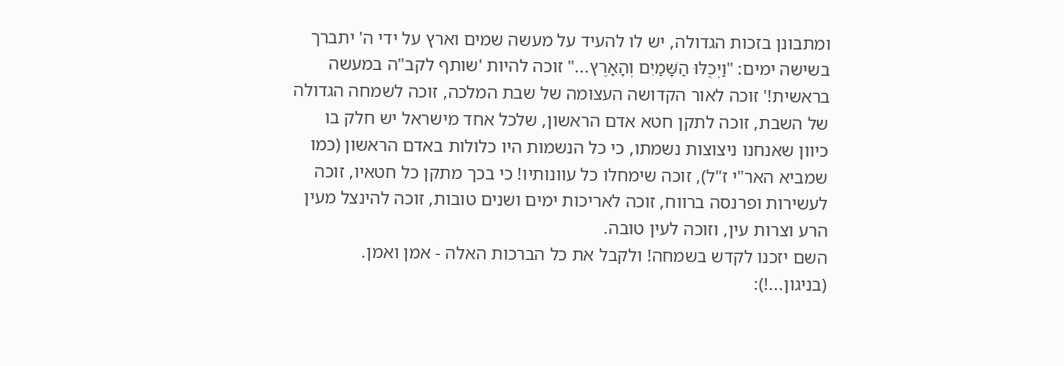ומתבונן בזכות הגדולה, יש לו להעיד על מעשה שמים וארץ על ידי ה' יתברך בשישה ימים: "וַיְכֻלּוּ הַשָּׁמַיִם וְהָאָרֶץ..." זוכה להיות 'שותף לקב"ה במעשה בראשית!' זוכה לאור הקדושה העצומה של שבת המלכה, זוכה לשמחה הגדולה של השבת, זוכה לתקן חטא אדם הראשון, שלכל אחד מישראל יש חלק בו כיוון שאנחנו ניצוצות נשמתו, כי כל הנשמות היו כלולות באדם הראשון (כמו שמביא האר"י ז"ל), זוכה שימחלו כל עוונותיו! כי בכך מתקן כל חטאיו, זוכה לעשירות ופרנסה ברווח, זוכה לאריכות ימים ושנים טובות, זוכה להינצל מעין הרע וצרות עין, וזוכה לעין טובה.
השם יזכנו לקדש בשמחה! ולקבל את כל הברכות האלה - אמן ואמן.
(בניגון...!):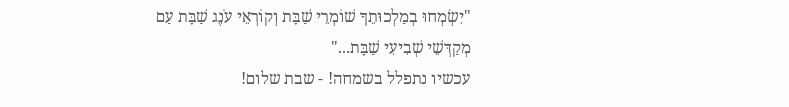"יִשְׂמְחוּ בְמַלְכוּתֵךָ שׁוֹמְרֵי שַׁבָּת וְקוֹרְאֵי עֹנֶג שַׁבָּת עַם מְקַדְּשֵׁי שְׁבִיעִי שַׁבָּת..."
עכשיו נתפלל בשמחה! - שבת שלום!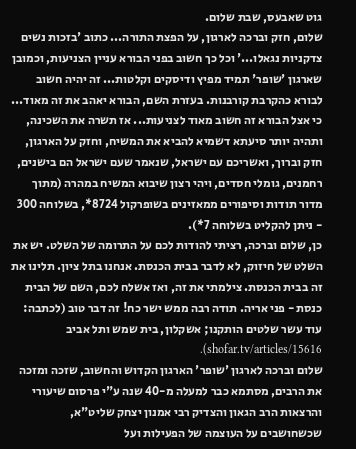גוט שאבעס, שבת שלום.
שלום, חזק וברכה לארגון, על הפצת התורה... כתוב 'בזכות נשים צדקניות נגאלו...' וכל כך חשוב בפני הבורא עניין הצניעות, וכמובן שארגון 'שופר' תמיד מפיץ ודיסקים וקלטות... זה יהיה חשוב לבורא כהקרבת קורבנות. בעזרת השם, הבורא יאהב את זה מאוד... כי אצל הבורא זה חשוב מאוד לצניעות... אז תשרה את השכינה, ותהיה יותר סיעתא דשמיא להביא את המשיח, וחזק על הארגון, חזק וברוך, ואשריכם עם ישראל, שנאמר שעם ישראל הם בישנים, רחמנים, גומלי חסדים, ויהי רצון שיבוא המשיח במהרה (מתוך מדור תודות וסיפורים ממאזינים בשופרקול 8724*, בשלוחה 300 - ניתן להקליט בשלוחה 7*).
כן, שלום וברכה, רציתי להודות לכם על התרומה של השלט. יש את השלט של חיזוק, לא לדבר בבית הכנסת. אנחנו בתל ציון. תלינו את זה בבית הכנסת. צילמתי את זה, ואז אשלח לכם, השם של הבית כנסת - פני אריה. תודה רבה ממש ישר כח! זה דבר טוב (לכתבה: עוד עשר שלטים הותקנו; אשקלון, בית שמש ותל אביב shofar.tv/articles/15616).
שלום וברכה לארגון 'שופר' הארגון הקדוש והחשוב, שזכה ומזכה את הרבים, מסתמא כבר למעלה מ-40 שנה ע"י פרסום שיעורי והרצאות הרב הגאון והצדיק רבי אמנון יצחק שליט"א, שכשחושבים על העוצמה של הפעילות ועל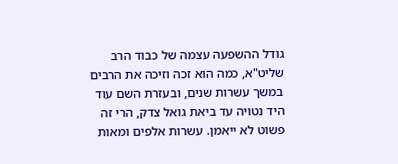גודל ההשפעה עצמה של כבוד הרב שליט"א, כמה הוא זכה וזיכה את הרבים במשך עשרות שנים, ובעזרת השם עוד היד נטויה עד ביאת גואל צדק, הרי זה פשוט לא ייאמן. עשרות אלפים ומאות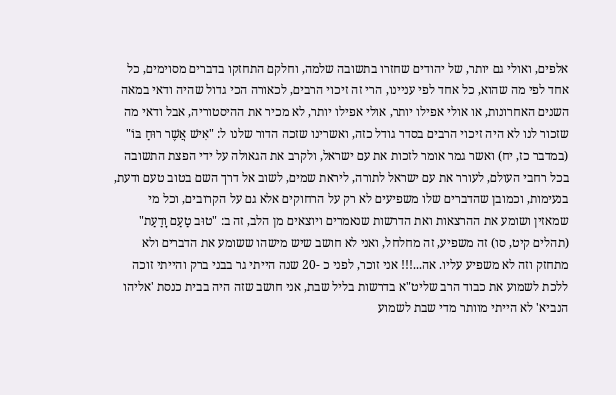אלפים, ואולי גם יותר, של יהודים שחזרו בתשובה שלמה, וחלקם התחזקו בדברים מסוימים, כל אחד לפי מה שהוא, כל אחד לפי עניינו, הרי זה זיכוי הרבים, לכאורה הכי גדול שהיה ודאי במאה השנים האחרונות, או אולי אפילו יותר, אולי אפילו יותר, לא מכיר את ההיסטוריה, אבל ודאי מה שזכור לנו לא היה זיכוי הרבים בסדר גודל כזה, ואשרינו שזכה הדור שלנו ל: "אִישׁ אֲשֶׁר רוּחַ בּוֹ" (במדבר כז, יח) ואשר גמר אומר לזכות את עם ישראל, ולקרב את הגאולה על ידי הפצת התשובה בכל רחבי העולם, לעורר את עם ישראל לתורה, ליראת שמים, לשוב אל דרך השם בטוב טעם ודעת, בנעימות, וכמובן שהדברים שלו משפיעים לא רק על הרחוקים אלא גם על הקרובים, וכל מי שמאזין ושומע את ההרצאות ואת הדרשות שנאמרים ויוצאים מן הלב, זה ב: "טוּב טַעַם וָדַעַת" (תהלים קיט, סו) זה משפיע, זה מחלחל, ואני לא חושב שיש מישהו ששומע את הדברים ולא מתחזק וזה לא משפיע עליו. אה...!!! אני זוכר, לפני כ -20 שנה הייתי גר בבני ברק והייתי זוכה ללכת לשמוע את כבוד הרב שליט"א בדרשות בליל שבת, אני חושב שזה היה בבית כנסת 'אליהו הנביא' לא הייתי מוותר מדי שבת לשמוע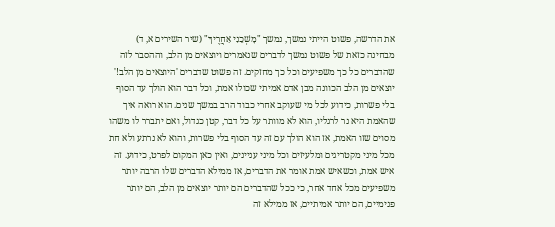את הדרשה, פשוט הייתי נמשך, נמשך "מׇשְׁכֵנִי אַחֲרֶיךָ" (שיר השירים א, ד) מבחינה כזאת של פשוט נמשך לדברים שנאמרים ויוצאים מן הלב, וההסבר לזה שהדברים כל כך משפיעים וכל כך מחזקים. זה פשוט שדברים 'היוצאים מן הלב!' יוצאים מן הלב הכוונה מבן אדם אמיתי שכולו אמת, וכל דבר הוא הולך עד הסוף בלי פשרות, כידוע לכל מי שעוקב אחרי כבוד הרב במשך שנים. הוא רואה איך שהאמת היא נר לרגליו, הוא לא מוותר על כל דבר, קטן כגדול, ואם יתברר לו משהו מסוים שזו האמת, אז הוא הולך עם זה עד הסוף בלי פשרות, והוא לא נרתע ולא חת מכל מיני מקטריגים ומלעיזים וכל מיני עניינים, ואין כאן המקום לפרט, כידוע. זה איש אמת, וכשאיש אמת אומר את הדברים, אז ממילא הדברים שלו הרבה יותר משפיעים מכל אחד אחר, כי ככל שהדברים הם יותר יוצאים מן הלב, הם יותר פנימיים, הם יותר אמיתיים, אז ממילא זה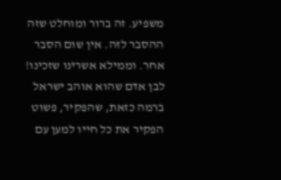משפיע. זה ברור ומוחלט שזה ההסבר לזה. אין שום הסבר אחר. וממילא אשרינו שזכינו! לבן אדם שהוא אוהב ישראל ברמה כזאת, שהפקיר, פשוט הפקיר את כל חייו למען עם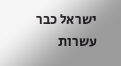ישראל כבר עשרות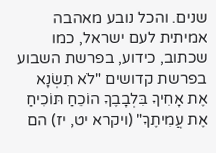שנים. והכל נובע מאהבה אמיתית לעם ישראל, כמו שכתוב, כידוע, בפרשת השבוע בפרשת קדושים "לֹא תִשְׂנָא אֶת אָחִיךָ בִּלְבָבֶךָ הוֹכֵחַ תּוֹכִיחַ אֶת עֲמִיתֶךָ" (ויקרא יט, יז) הם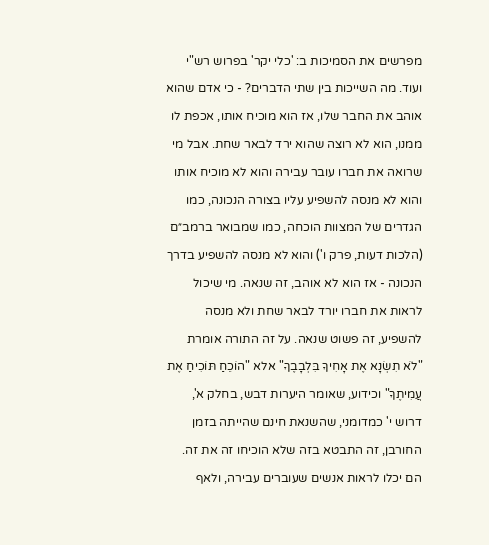מפרשים את הסמיכות ב: 'כלי יקר' בפרוש רש"י ועוד. מה השייכות בין שתי הדברים? - כי אדם שהוא אוהב את החבר שלו, אז הוא מוכיח אותו, אכפת לו ממנו, הוא לא רוצה שהוא ירד לבאר שחת. אבל מי שרואה את חברו עובר עבירה והוא לא מוכיח אותו והוא לא מנסה להשפיע עליו בצורה הנכונה, כמו הגדרים של המצוות הוכחה, כמו שמבואר ברמב״ם (הלכות דעות, פרק ו') והוא לא מנסה להשפיע בדרך הנכונה - אז הוא לא אוהב, זה שנאה. מי שיכול לראות את חברו יורד לבאר שחת ולא מנסה להשפיע, זה פשוט שנאה. על זה התורה אומרת "לֹא תִשְׂנָא אֶת אָחִיךָ בִּלְבָבֶךָ" אלא "הוֹכֵחַ תּוֹכִיחַ אֶת עֲמִיתֶךָ" וכידוע, שאומר היערות דבש, בחלק א', דרוש י' כמדומני, שהשנאת חינם שהייתה בזמן החורבן, זה התבטא בזה שלא הוכיחו זה את זה. הם יכלו לראות אנשים שעוברים עבירה, ולאף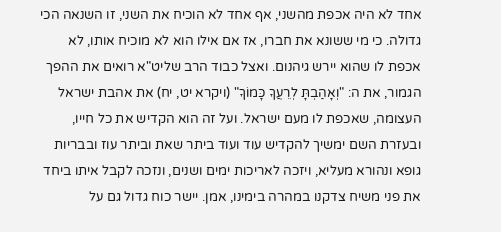אחד לא היה אכפת מהשני, אף אחד לא הוכיח את השני, זו השנאה הכי גדולה. כי מי ששונא את חברו, אז אם אילו הוא לא מוכיח אותו, לא אכפת לו שהוא יירש גיהנום. ואצל כבוד הרב שליט"א רואים את ההפך הגמור, את ה: "וְאָהַבְתָּ לְרֵעֲךָ כָּמוֹךָ" (ויקרא יט, יח) את אהבת ישראל העצומה, שאכפת לו מעם ישראל. ועל זה הוא הקדיש את כל חייו, ובעזרת השם ימשיך להקדיש עוד ועוד ביתר שאת וביתר עוז ובבריות גופא ונהורא מעליא, ויזכה לאריכות ימים ושנים, ונזכה לקבל איתו ביחד את פני משיח צדקנו במהרה בימינו, אמן. יישר כוח גדול גם על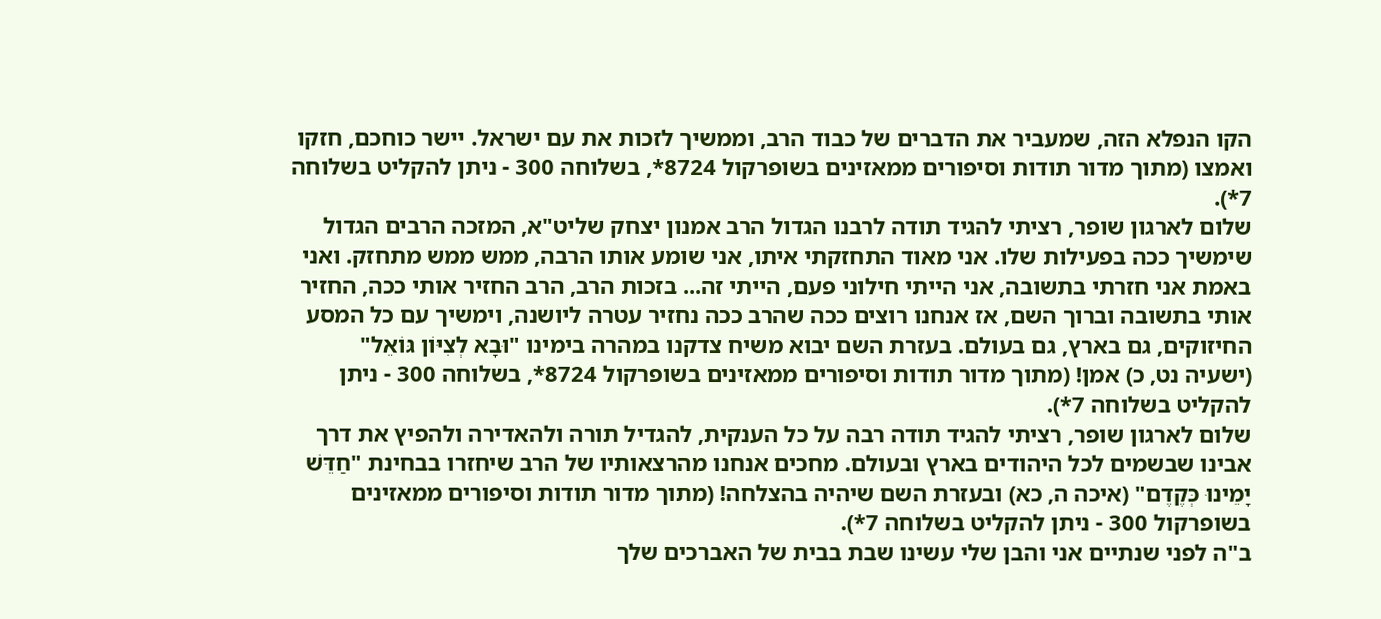הקו הנפלא הזה, שמעביר את הדברים של כבוד הרב, וממשיך לזכות את עם ישראל. יישר כוחכם, חזקו ואמצו (מתוך מדור תודות וסיפורים ממאזינים בשופרקול 8724*, בשלוחה 300 - ניתן להקליט בשלוחה 7*).
שלום לארגון שופר, רציתי להגיד תודה לרבנו הגדול הרב אמנון יצחק שליט"א, המזכה הרבים הגדול שימשיך ככה בפעילות שלו. אני מאוד התחזקתי איתו, אני שומע אותו הרבה, ממש ממש מתחזק. ואני באמת אני חזרתי בתשובה, אני הייתי חילוני פעם, הייתי זה... בזכות הרב, הרב החזיר אותי ככה, החזיר אותי בתשובה וברוך השם, אז אנחנו רוצים ככה שהרב ככה נחזיר עטרה ליושנה, וימשיך עם כל המסע החיזוקים, גם בארץ, גם בעולם. בעזרת השם יבוא משיח צדקנו במהרה בימינו "וּבָא לְצִיּוֹן גּוֹאֵל" (ישעיה נט, כ) אמן! (מתוך מדור תודות וסיפורים ממאזינים בשופרקול 8724*, בשלוחה 300 - ניתן להקליט בשלוחה 7*).
שלום לארגון שופר, רציתי להגיד תודה רבה על כל הענקית, להגדיל תורה ולהאדירה ולהפיץ את דרך אבינו שבשמים לכל היהודים בארץ ובעולם. מחכים אנחנו מהרצאותיו של הרב שיחזרו בבחינת "חַדֵּשׁ יָמֵינוּ כְּקֶדֶם" (איכה ה, כא) ובעזרת השם שיהיה בהצלחה! (מתוך מדור תודות וסיפורים ממאזינים בשופרקול 300 - ניתן להקליט בשלוחה 7*).
ב"ה לפני שנתיים אני והבן שלי עשינו שבת בבית של האברכים שלך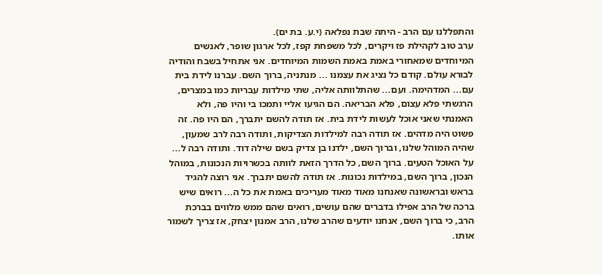והתפללנו עם הרב - היתה שבת נפלאה (י.ע. בת ים).
ערב טוב לקהילת פז ויקרים, לכל משפחת קפז, לכל ארגון שופר, לאנשים המיוחדים שמאחורי באמת באמת השמות המיוחדים. אני אתחיל בשבח והודיה לבורא עולם. קודם כל נציג את עצמנו ... מנתניה, ברוך השם. עברנו לידת בית עם... המדהימה. ועם... שהתלוותה אליה, שתי מילדות עבריות כמו במצרים, הרגשתי פלא עצום, פלא הבריאה. הם הגיעו אליי ותמכו בי והיו פה, ולא האמנתי שאני אוכל לעשות לידת בית. אז תודה להשם יתברך, הם היו פה. זה פשוט היה מדהים. אז תודה רבה למילדות הצדיקות, ותודה רבה לרב שמעון, שהיה המוהל שלנו, וברוך השם, ילדנו בן צדיק בשם שילה דוד. ותודה רבה ל... על האוכל הטעים. ברוך השם, כל הדרך הזאת לוותה בכשרויות הנכונות, במוהל הנכון, ברוך השם, במילדות נכונות. אז תודה להשם יתברך. אני רוצה להגיד בראש ובראשונה שאנחנו מאוד מאוד מעריכים באמת את כל ה... רואים שיש ברכה של הרב אפילו בדברים שהם עושים, רואים שהם ממש מלווים בברכת הרב, כי ברוך השם, אנחנו יודעים שהרב שלנו, הרב אמנון יצחק, אז צריך לשמור אותו.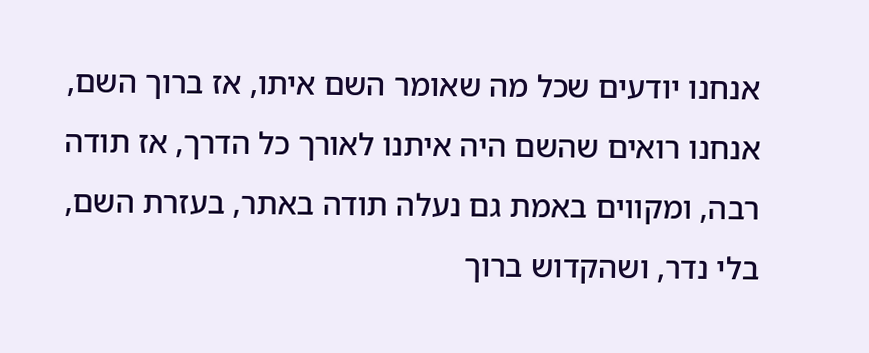אנחנו יודעים שכל מה שאומר השם איתו, אז ברוך השם, אנחנו רואים שהשם היה איתנו לאורך כל הדרך, אז תודה רבה, ומקווים באמת גם נעלה תודה באתר, בעזרת השם, בלי נדר, ושהקדוש ברוך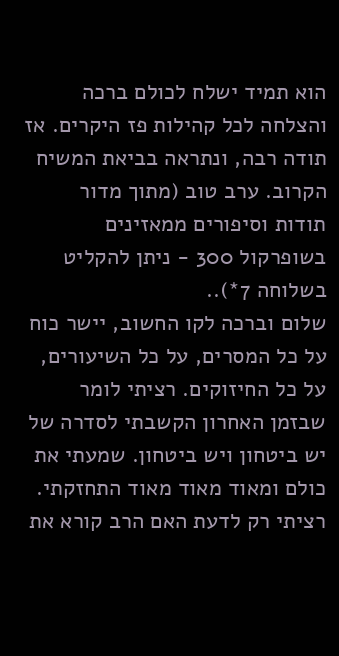הוא תמיד ישלח לכולם ברכה והצלחה לכל קהילות פז היקרים. אז תודה רבה, ונתראה בביאת המשיח הקרוב. ערב טוב (מתוך מדור תודות וסיפורים ממאזינים בשופרקול 300 - ניתן להקליט בשלוחה 7*)..
שלום וברכה לקו החשוב, יישר כוח על כל המסרים, על כל השיעורים, על כל החיזוקים. רציתי לומר שבזמן האחרון הקשבתי לסדרה של יש ביטחון ויש ביטחון. שמעתי את כולם ומאוד מאוד מאוד התחזקתי. רציתי רק לדעת האם הרב קורא את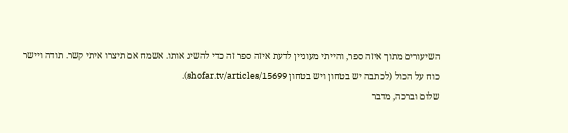השיעורים מתוך איזה ספר, והייתי מעוניין לדעת איזה ספר זה כדי להשיג אותו. אשמח אם תיצרו איתי קשר. תודה ויישר כוח על הכול (לכתבה יש בטחון ויש בטחון shofar.tv/articles/15699).
שלום וברכה, מדבר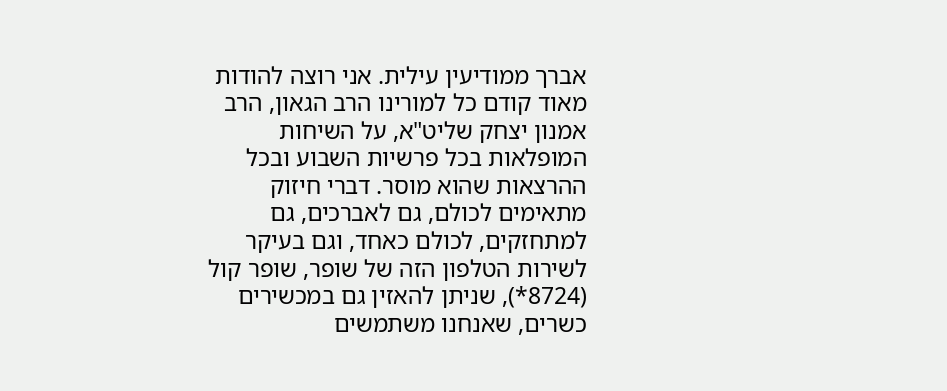אברך ממודיעין עילית. אני רוצה להודות מאוד קודם כל למורינו הרב הגאון, הרב אמנון יצחק שליט"א, על השיחות המופלאות בכל פרשיות השבוע ובכל ההרצאות שהוא מוסר. דברי חיזוק מתאימים לכולם, גם לאברכים, גם למתחזקים, לכולם כאחד, וגם בעיקר לשירות הטלפון הזה של שופר, שופר קול (8724*), שניתן להאזין גם במכשירים כשרים, שאנחנו משתמשים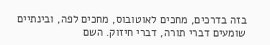בזה בדרכים, מחכים לאוטובוס, מחכים לפה, ובינתיים שומעים דברי תורה, דברי חיזוק. השם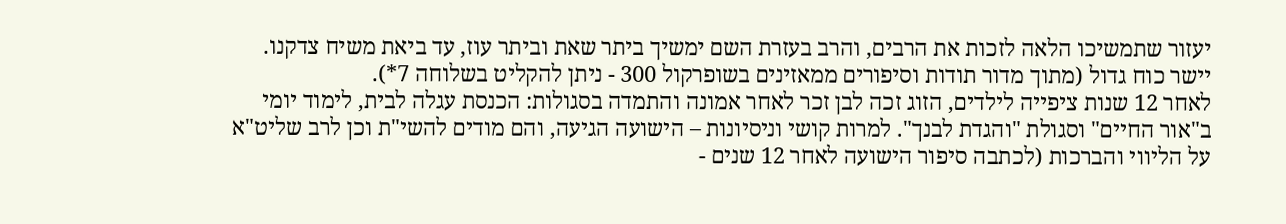יעזור שתמשיכו הלאה לזכות את הרבים, והרב בעזרת השם ימשיך ביתר שאת וביתר עוז, עד ביאת משיח צדקנו. יישר כוח גדול (מתוך מדור תודות וסיפורים ממאזינים בשופרקול 300 - ניתן להקליט בשלוחה 7*).
לאחר 12 שנות ציפייה לילדים, הזוג זכה לבן זכר לאחר אמונה והתמדה בסגולות: הכנסת עגלה לבית, לימוד יומי ב"אור החיים" וסגולת "והגדת לבנך". למרות קושי וניסיונות – הישועה הגיעה, והם מודים להשי"ת וכן לרב שליט"א על הליווי והברכות (לכתבה סיפור הישועה לאחר 12 שנים -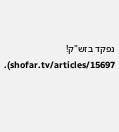נפקד בזש"ק! shofar.tv/articles/15697).